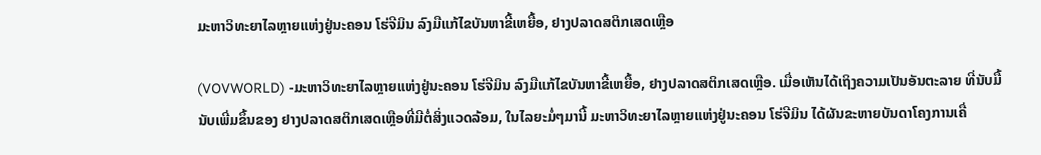ມະຫາວິທະຍາໄລຫຼາຍແຫ່ງຢູ່ນະຄອນ ໂຮ່ຈີມິນ ລົງມືແກ້ໄຂບັນຫາຂີ້ເຫຍື້ອ, ຢາງປລາດສຕິກເສດເຫຼືອ

(VOVWORLD) -ມະຫາວິທະຍາໄລຫຼາຍແຫ່ງຢູ່ນະຄອນ ໂຮ່ຈີມິນ ລົງມືແກ້ໄຂບັນຫາຂີ້ເຫຍື້ອ, ຢາງປລາດສຕິກເສດເຫຼືອ. ເມື່ອເຫັນໄດ້ເຖິງຄວາມເປັນອັນຕະລາຍ ທີ່ນັບມື້ນັບເພີ່ມຂຶ້ນຂອງ ຢາງປລາດສຕິກເສດເຫຼືອທີ່ມີຕໍ່ສິ່ງແວດລ້ອມ, ໃນໄລຍະມໍ່ໆມານີ້ ມະຫາວິທະຍາໄລຫຼາຍແຫ່ງຢູ່ນະຄອນ ໂຮ່ຈີມິນ ໄດ້ຜັນຂະຫາຍບັນດາໂຄງການເຄື່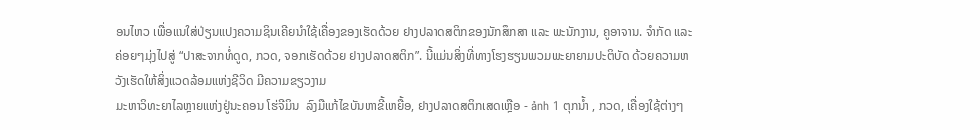ອນໄຫວ ເພື່ອແນໃສ່ປ່ຽນແປງຄວາມຊິນເຄີຍນຳໃຊ້ເຄື່ອງຂອງເຮັດດ້ວຍ ຢາງປລາດສຕິກຂອງນັກສຶກສາ ແລະ ພະນັກງານ, ຄູອາຈານ. ຈຳກັດ ແລະ ຄ່ອຍໆມຸ່ງໄປສູ່ “ປາສະຈາກທໍ່ດູດ, ກວດ, ຈອກເຮັດດ້ວຍ ຢາງປລາດສຕິກ”. ນີ້ແມ່ນສິ່ງທີ່ທາງໂຮງຮຽນພວມພະຍາຍາມປະຕິບັດ ດ້ວຍຄວາມຫວັງເຮັດໃຫ້ສິ່ງແວດລ້ອມແຫ່ງຊີວິດ ມີຄວາມຂຽວງາມ
ມະຫາວິທະຍາໄລຫຼາຍແຫ່ງຢູ່ນະຄອນ ໂຮ່ຈີມິນ  ລົງມືແກ້ໄຂບັນຫາຂີ້ເຫຍື້ອ, ຢາງປລາດສຕິກເສດເຫຼືອ - ảnh 1 ຕຸກນ້ຳ , ກວດ, ເຄື່ອງໃຊ້ຕ່າງໆ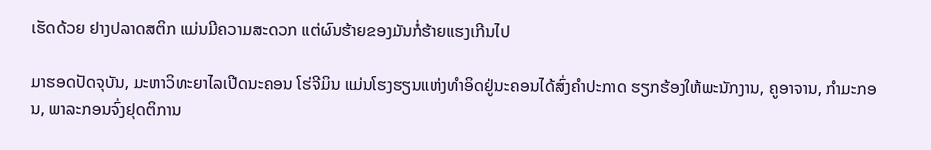ເຮັດດ້ວຍ ຢາງປລາດສຕິກ ແມ່ນມີຄວາມສະດວກ ແຕ່ຜົນຮ້າຍຂອງມັນກໍ່ຮ້າຍແຮງເກີນໄປ

ມາຮອດປັດຈຸບັນ, ມະຫາວິທະຍາໄລເປີດນະຄອນ ໂຮ່ຈີມິນ ແມ່ນໂຮງຮຽນແຫ່ງທຳອິດຢູ່ນະຄອນໄດ້ສົ່ງຄຳປະກາດ ຮຽກຮ້ອງໃຫ້ພະນັກງານ, ຄູອາຈານ, ກຳມະກອນ, ພາລະກອນຈົ່ງຢຸດຕິການ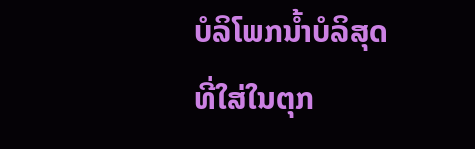ບໍລິໂພກນ້ຳບໍລິສຸດ ທີ່ໃສ່ໃນຕຸກ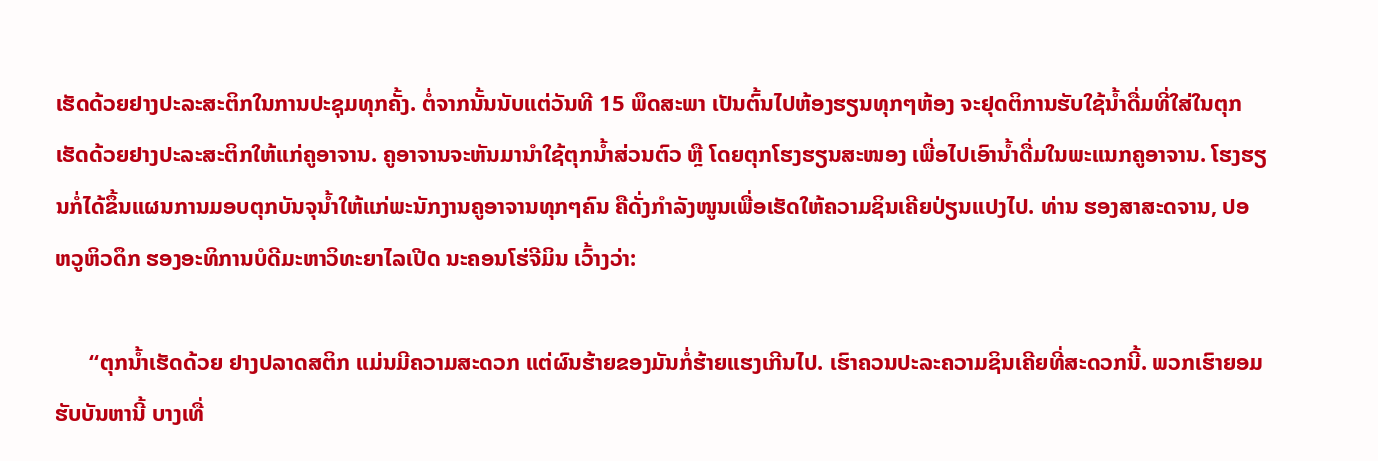ເຮັດດ້ວຍຢາງປະລະສະຕິກໃນການປະຊຸມທຸກຄັ້ງ. ຕໍ່ຈາກນັ້ນນັບແຕ່ວັນທີ 15 ພຶດສະພາ ເປັນຕົ້ນໄປຫ້ອງຮຽນທຸກໆຫ້ອງ ຈະຢຸດຕິການຮັບໃຊ້ນ້ຳດື່ມທີ່ໃສ່ໃນຕຸກເຮັດດ້ວຍຢາງປະລະສະຕິກໃຫ້ແກ່ຄູອາຈານ. ຄູອາຈານຈະຫັນມານຳໃຊ້ຕຸກນ້ຳສ່ວນຕົວ ຫຼື ໂດຍຕຸກໂຮງຮຽນສະໜອງ ເພື່ອໄປເອົານ້ຳດື່ມໃນພະແນກຄູອາຈານ. ໂຮງຮຽນກໍ່ໄດ້ຂຶ້ນແຜນການມອບຕຸກບັນຈຸນ້ຳໃຫ້ແກ່ພະນັກງານຄູອາຈານທຸກໆຄົນ ຄືດັ່ງກຳລັງໜູນເພື່ອເຮັດໃຫ້ຄວາມຊິນເຄີຍປ່ຽນແປງໄປ. ທ່ານ ຮອງສາສະດຈານ, ປອ ຫວູຫິວດຶກ ຮອງອະທິການບໍດີມະຫາວິທະຍາໄລເປີດ ນະຄອນໂຮ່ຈີມິນ ເວົ້າງວ່າ:

      “ຕຸກນ້ຳເຮັດດ້ວຍ ຢາງປລາດສຕິກ ແມ່ນມີຄວາມສະດວກ ແຕ່ຜົນຮ້າຍຂອງມັນກໍ່ຮ້າຍແຮງເກີນໄປ. ເຮົາຄວນປະລະຄວາມຊິນເຄີຍທີ່ສະດວກນີ້. ພວກເຮົາຍອມຮັບບັນຫານີ້ ບາງເທື່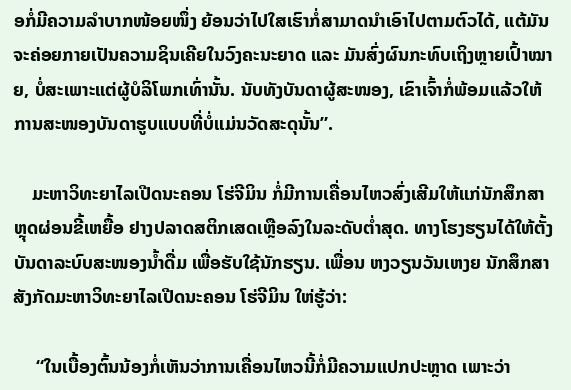ອກໍ່ມີຄວາມລຳບາກໜ້ອຍໜຶ່ງ ຍ້ອນວ່າໄປໃສເຮົາກໍ່ສາມາດນຳເອົາໄປຕາມຕົວໄດ້, ແຕ້ມັນຈະຄ່ອຍກາຍເປັນຄວາມຊິນເຄີຍໃນວົງຄະນະຍາດ ແລະ ມັນສົ່ງຜົນກະທົບເຖິງຫຼາຍເປົ້າໝາຍ, ບໍ່ສະເພາະແຕ່ຜູ້ບໍລິໂພກເທົ່ານັ້ນ. ນັບທັງບັນດາຜູ້ສະໜອງ, ເຂົາເຈົ້າກໍ່ພ້ອມແລ້ວໃຫ້ການສະໜອງບັນດາຮູບແບບທີ່ບໍ່ແມ່ນວັດສະດຸນັ້ນ”.

    ມະຫາວິທະຍາໄລເປີດນະຄອນ ໂຮ່ຈີມິນ ກໍ່ມີການເຄື່ອນໄຫວສົ່ງເສີມໃຫ້ແກ່ນັກສຶກສາ ຫຼຸດຜ່ອນຂີ້ເຫຍື້ອ ຢາງປລາດສຕິກເສດເຫຼືອລົງໃນລະດັບຕ່ຳສຸດ. ທາງໂຮງຮຽນໄດ້ໃຫ້ຕັ້ງບັນດາລະບົບສະໜອງນ້ຳດື່ມ ເພື່ອຮັບໃຊ້ນັກຮຽນ. ເພື່ອນ ຫງວຽນວັນເຫງຍ ນັກສຶກສາສັງກັດມະຫາວິທະຍາໄລເປີດນະຄອນ ໂຮ່ຈີມິນ ໃຫ່ຮູ້ວ່າ:

     “ໃນເບື້ອງຕົ້ນນ້ອງກໍ່ເຫັນວ່າການເຄື່ອນໄຫວນີ້ກໍ່ມີຄວາມແປກປະຫຼາດ ເພາະວ່າ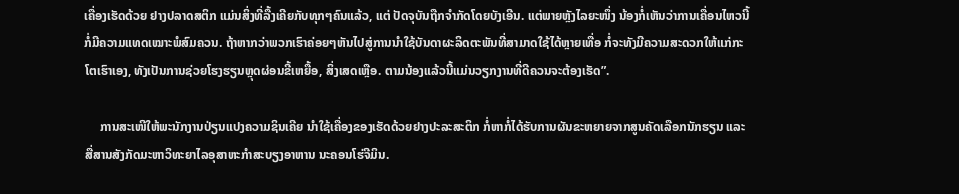ເຄື່ອງເຮັດດ້ວຍ ຢາງປລາດສຕິກ ແມ່ນສິ່ງທີ່ລື້ງເຄີຍກັບທຸກໆຄົນແລ້ວ, ແຕ່ ປັດຈຸບັນຖືກຈຳກັດໂດຍບັງເອີນ. ແຕ່ພາຍຫຼັງໄລຍະໜຶ່ງ ນ້ອງກໍ່ເຫັນວ່າການເຄື່ອນໄຫວນີ້ກໍ່ມີຄວາມແທດເໝາະພໍສົມຄວນ. ຖ້າຫາກວ່າພວກເຮົາຄ່ອຍໆຫັນໄປສູ່ການນຳໃຊ້ບັນດາຜະລິດຕະພັນທີ່ສາມາດໃຊ້ໄດ້ຫຼາຍເທື່ອ ກໍ່ຈະທັງມີຄວາມສະດວກໃຫ້ແກ່ກະໂຕເຮົາເອງ, ທັງເປັນການຊ່ວຍໂຮງຮຽນຫຼຸດຜ່ອນຂີ້ເຫຍື້ອ, ສິ່ງເສດເຫຼືອ. ຕາມນ້ອງແລ້ວນີ້ແມ່ນວຽກງານທີ່ດີຄວນຈະຕ້ອງເຮັດ”.

     ການສະເໜີໃຫ້ພະນັກງານປ່ຽນແປງຄວາມຊິນເຄີຍ ນຳໃຊ້ເຄື່ອງຂອງເຮັດດ້ວຍຢາງປະລະສະຕິກ ກໍ່ຫາກໍ່ໄດ້ຮັບການຜັນຂະຫຍາຍຈາກສູນຄັດເລືອກນັກຮຽນ ແລະ ສື່ສານສັງກັດມະຫາວິທະຍາໄລອຸສາຫະກຳສະບຽງອາຫານ ນະຄອນໂຮ່ຈີມິນ.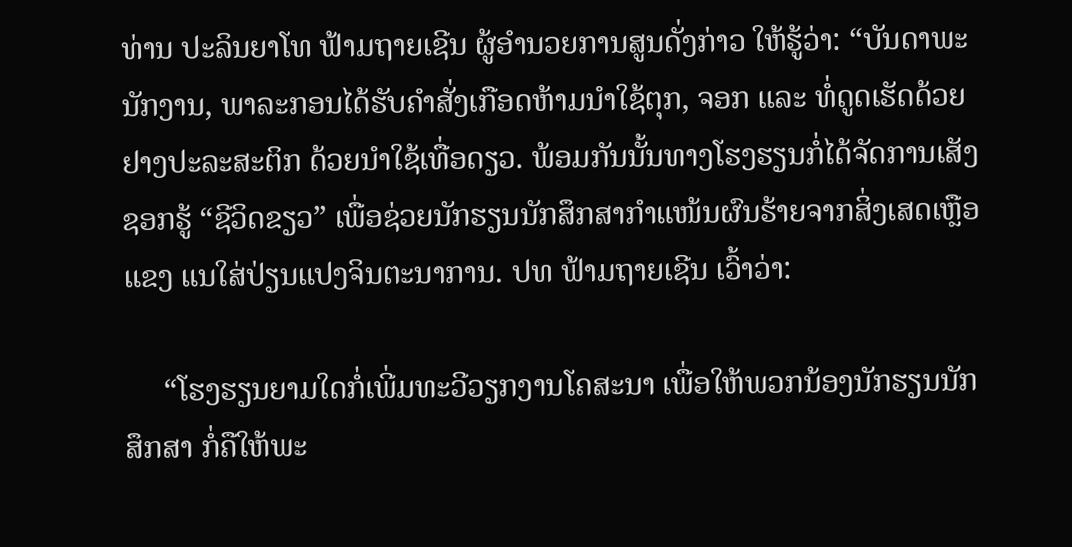ທ່ານ ປະລິນຍາໂທ ຟ້າມຖາຍເຊີນ ຜູ້ອຳນວຍການສູນດັ່ງກ່າວ ໃຫ້ຮູ້ວ່າ: “ບັນດາພະນັກງານ, ພາລະກອນໄດ້ຮັບຄຳສັ່ງເກືອດຫ້າມນຳໃຊ້ຕຸກ, ຈອກ ແລະ ທໍ່ດູດເຮັດດ້ວຍຢາງປະລະສະຕິກ ດ້ວຍນຳໃຊ້ເທື່ອດຽວ. ພ້ອມກັນນັ້ນທາງໂຮງຮຽນກໍ່ໄດ້ຈັດການເສັງຊອກຮູ້ “ຊີວິດຂຽວ” ເພື່ອຊ່ວຍນັກຮຽນນັກສຶກສາກຳແໜ້ນຜົນຮ້າຍຈາກສິ່ງເສດເຫຼືອແຂງ ແນໃສ່ປ່ຽນແປງຈິນຕະນາການ. ປທ ຟ້າມຖາຍເຊີນ ເວົ້າວ່າ:

     “ໂຮງຮຽນຍາມໃດກໍ່ເພີ່ມທະວີວຽກງານໂຄສະນາ ເພື່ອໃຫ້ພວກນ້ອງນັກຮຽນນັກສຶກສາ ກໍ່ຄືໃຫ້ພະ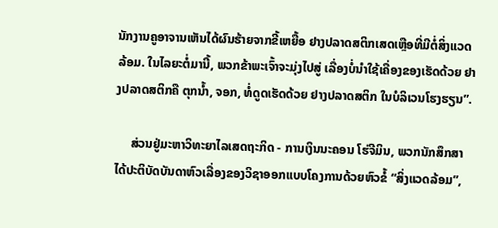ນັກງານຄູອາຈານເຫັນໄດ້ຜົນຮ້າຍຈາກຂີ້ເຫຍື້ອ ຢາງປລາດສຕິກເສດເຫຼືອທີ່ມີຕໍ່ສິ່ງແວດລ້ອມ. ໃນໄລຍະຕໍ່ມານີ້, ພວກຂ້າພະເຈົ້າຈະມຸ່ງໄປສູ່ ເລື່ອງບໍ່ນຳໃຊ້ເຄື່ອງຂອງເຮັດດ້ວຍ ຢາງປລາດສຕິກຄື ຕຸກນ້ຳ, ຈອກ, ທໍ່ດູດເຮັດດ້ວຍ ຢາງປລາດສຕິກ ໃນບໍລິເວນໂຮງຮຽນ”.

     ສ່ວນຢູ່ມະຫາວິທະຍາໄລເສດຖະກິດ - ການເງິນນະຄອນ ໂຮ່ຈີມິນ, ພວກນັກສຶກສາໄດ້ປະຕິບັດບັນດາຫົວເລື່ອງຂອງວິຊາອອກແບບໂຄງການດ້ວຍຫົວຂໍ້ “ສິ່ງແວດລ້ອມ”,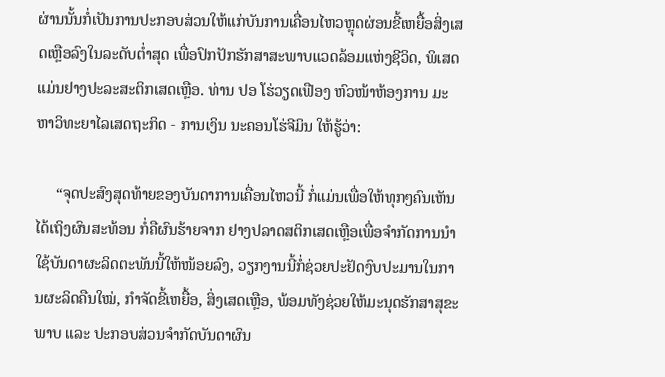ຜ່ານນັ້ນກໍ່ເປັນການປະກອບສ່ວນໃຫ້ແກ່ບັນການເຄື່ອນໄຫວຫຼຸດຜ່ອນຂີ້ເຫຍື້ອສິ່ງເສດເຫຼືອລົງໃນລະດັບຕ່ຳສຸດ ເພື່ອປົກປັກຮັກສາສະພາບແວດລ້ອມແຫ່ງຊີວິດ, ພິເສດແມ່ນຢາງປະລະສະຕິກເສດເຫຼືອ. ທ່ານ ປອ ໂຮ່ວຽດເຟືອງ ຫົວໜ້າຫ້ອງການ ມະຫາວິທະຍາໄລເສດຖະກິດ - ການເງິນ ນະຄອນໂຮ່ຈີມິນ ໃຫ້ຮູ້ວ່າ:

     “ຈຸດປະສົງສຸດທ້າຍຂອງບັນດາການເຄື່ອນໄຫວນີ້ ກໍ່ແມ່ນເພື່ອໃຫ້ທຸກໆຄົນເຫັນໄດ້ເຖິງຜົນສະທ້ອນ ກໍ່ຄືຜົນຮ້າຍຈາກ ຢາງປລາດສຕິກເສດເຫຼືອເພື່ອຈຳກັດການນຳໃຊ້ບັນດາຜະລິດຕະພັນນີ້ໃຫ້ໜ້ອຍລົງ, ວຽກງານນີ້ກໍ່ຊ່ວຍປະຢັດງົບປະມານໃນການຜະລິດຄືນໃໝ່, ກຳຈັດຂີ້ເຫຍື້ອ, ສິ່ງເສດເຫຼືອ, ພ້ອມທັງຊ່ວຍໃຫ້ມະນຸດຮັກສາສຸຂະພາບ ແລະ ປະກອບສ່ວນຈຳກັດບັນດາຜົນ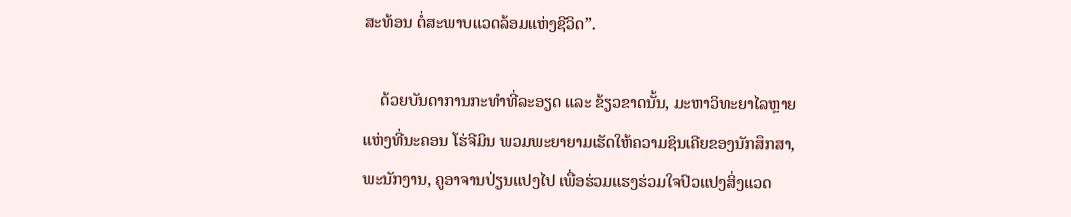ສະທ້ອນ ຕໍ່ສະພາບແວດລ້ອມແຫ່ງຊີວິດ”.

    ດ້ວຍບັນດາການກະທຳທີ່ລະອຽດ ແລະ ຂ້ຽວຂາດນັ້ນ, ມະຫາວິທະຍາໄລຫຼາຍແຫ່ງທີ່ນະຄອນ ໂຮ່ຈີມິນ ພວມພະຍາຍາມເຮັດໃຫ້ຄວາມຊິນເຄີຍຂອງນັກສຶກສາ, ພະນັກງານ, ຄູອາຈານປ່ຽນແປງໄປ ເພື່ອຮ່ວມແຮງຮ່ວມໃຈປົວແປງສິ່ງແວດ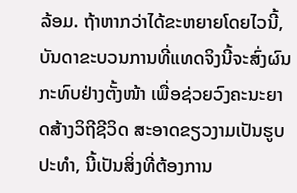ລ້ອມ. ຖ້າຫາກວ່າໄດ້ຂະຫຍາຍໂດຍໄວນີ້, ບັນດາຂະບວນການທີ່ແທດຈິງນີ້ຈະສົ່ງຜົນກະທົບຢ່າງຕັ້ງໜ້າ ເພື່ອຊ່ວຍວົງຄະນະຍາດສ້າງວິຖີຊີວິດ ສະອາດຂຽວງາມເປັນຮູບປະທຳ, ນີ້ເປັນສິ່ງທີ່ຕ້ອງການ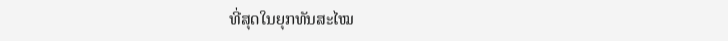ທີ່ສຸດໃນຍຸກທັນສະໄໝ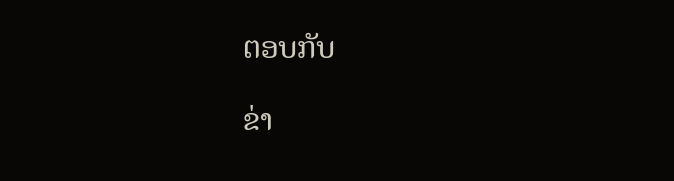ຕອບກັບ

ຂ່າ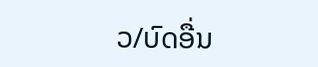ວ/ບົດອື່ນ